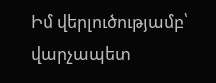Իմ վերլուծությամբ՝ վարչապետ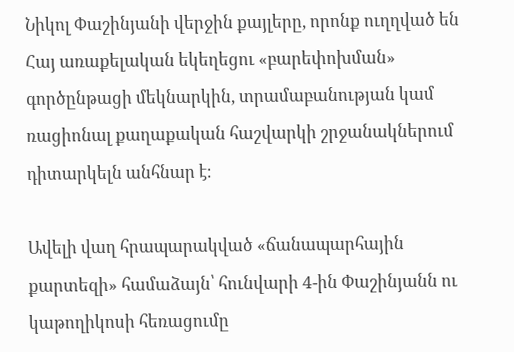Նիկոլ Փաշինյանի վերջին քայլերը, որոնք ուղղված են Հայ առաքելական եկեղեցու «բարեփոխման» գործընթացի մեկնարկին, տրամաբանության կամ ռացիոնալ քաղաքական հաշվարկի շրջանակներում դիտարկելն անհնար է։

Ավելի վաղ հրապարակված «ճանապարհային քարտեզի» համաձայն՝ հունվարի 4-ին Փաշինյանն ու կաթողիկոսի հեռացումը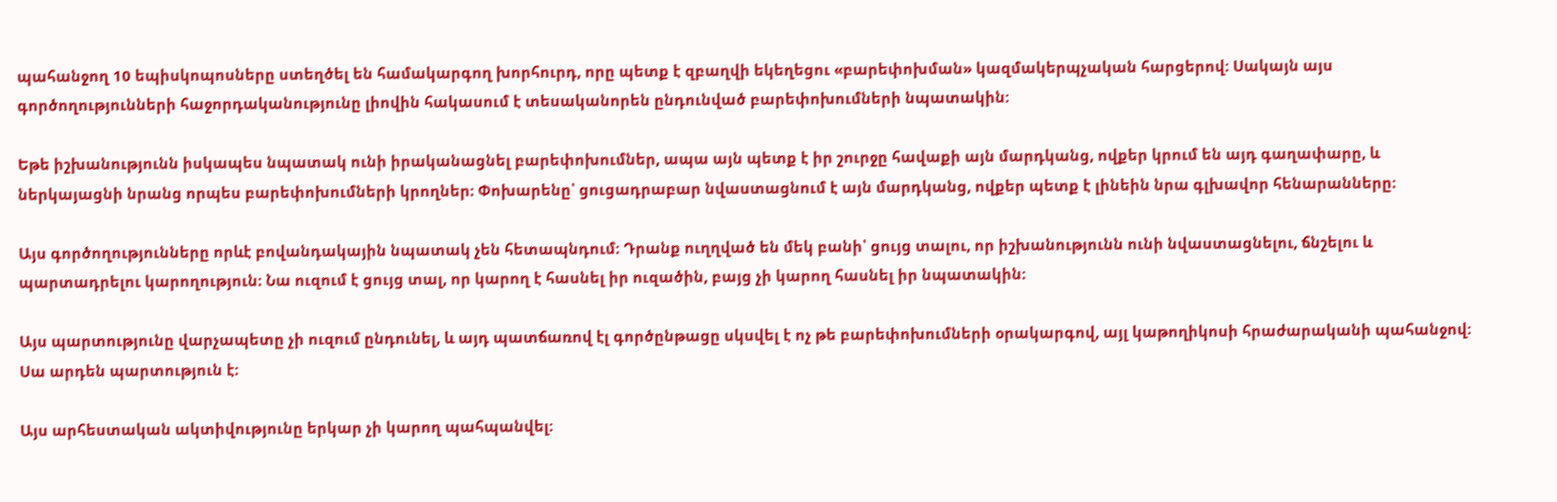պահանջող 10 եպիսկոպոսները ստեղծել են համակարգող խորհուրդ, որը պետք է զբաղվի եկեղեցու «բարեփոխման» կազմակերպչական հարցերով։ Սակայն այս գործողությունների հաջորդականությունը լիովին հակասում է տեսականորեն ընդունված բարեփոխումների նպատակին։

Եթե իշխանությունն իսկապես նպատակ ունի իրականացնել բարեփոխումներ, ապա այն պետք է իր շուրջը հավաքի այն մարդկանց, ովքեր կրում են այդ գաղափարը, և ներկայացնի նրանց որպես բարեփոխումների կրողներ։ Փոխարենը՝ ցուցադրաբար նվաստացնում է այն մարդկանց, ովքեր պետք է լինեին նրա գլխավոր հենարանները։

Այս գործողությունները որևէ բովանդակային նպատակ չեն հետապնդում։ Դրանք ուղղված են մեկ բանի՝ ցույց տալու, որ իշխանությունն ունի նվաստացնելու, ճնշելու և պարտադրելու կարողություն։ Նա ուզում է ցույց տալ, որ կարող է հասնել իր ուզածին, բայց չի կարող հասնել իր նպատակին։

Այս պարտությունը վարչապետը չի ուզում ընդունել, և այդ պատճառով էլ գործընթացը սկսվել է ոչ թե բարեփոխումների օրակարգով, այլ կաթողիկոսի հրաժարականի պահանջով։ Սա արդեն պարտություն է։

Այս արհեստական ակտիվությունը երկար չի կարող պահպանվել։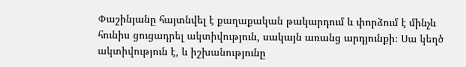Փաշինյանը հայտնվել է քաղաքական թակարդում և փորձում է մինչև հունիս ցուցադրել ակտիվություն, սակայն առանց արդյունքի։ Սա կեղծ ակտիվություն է, և իշխանությունը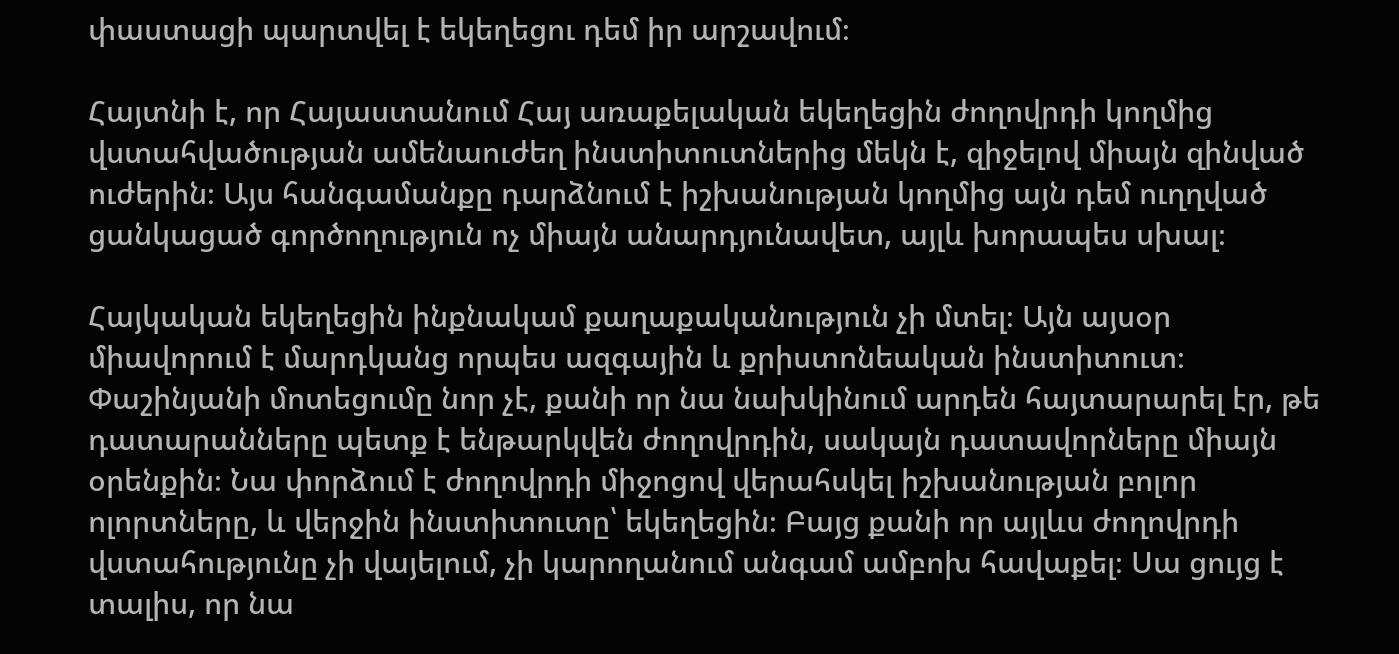փաստացի պարտվել է եկեղեցու դեմ իր արշավում։

Հայտնի է, որ Հայաստանում Հայ առաքելական եկեղեցին ժողովրդի կողմից վստահվածության ամենաուժեղ ինստիտուտներից մեկն է, զիջելով միայն զինված ուժերին։ Այս հանգամանքը դարձնում է իշխանության կողմից այն դեմ ուղղված ցանկացած գործողություն ոչ միայն անարդյունավետ, այլև խորապես սխալ։

Հայկական եկեղեցին ինքնակամ քաղաքականություն չի մտել։ Այն այսօր միավորում է մարդկանց որպես ազգային և քրիստոնեական ինստիտուտ։ Փաշինյանի մոտեցումը նոր չէ, քանի որ նա նախկինում արդեն հայտարարել էր, թե դատարանները պետք է ենթարկվեն ժողովրդին, սակայն դատավորները միայն օրենքին։ Նա փորձում է ժողովրդի միջոցով վերահսկել իշխանության բոլոր ոլորտները, և վերջին ինստիտուտը՝ եկեղեցին։ Բայց քանի որ այլևս ժողովրդի վստահությունը չի վայելում, չի կարողանում անգամ ամբոխ հավաքել։ Սա ցույց է տալիս, որ նա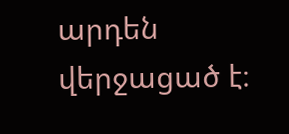արդեն վերջացած է։